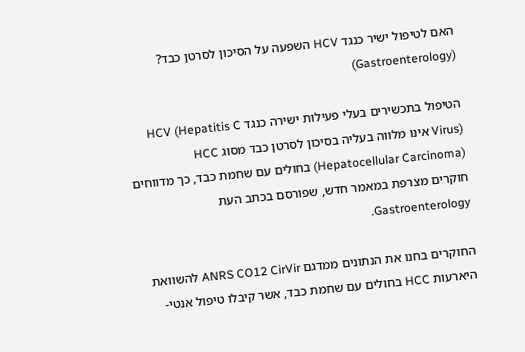האם לטיפול ישיר כנגד HCV השפעה על הסיכון לסרטן כבד? (Gastroenterology)

הטיפול בתכשירים בעלי פעילות ישירה כנגד HCV (Hepatitis C Virus) אינו מלווה בעליה בסיכון לסרטן כבד מסוג HCC (Hepatocellular Carcinoma) בחולים עם שחמת כבד, כך מדווחים חוקרים מצרפת במאמר חדש, שפורסם בכתב העת Gastroenterology.

החוקרים בחנו את הנתונים ממדגם ANRS CO12 CirVir להשוואת היארעות HCC בחולים עם שחמת כבד, אשר קיבלו טיפול אנטי-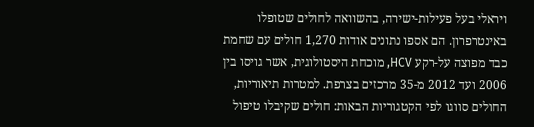ויראלי בעל פעילות-ישירה, בהשוואה לחולים שטופלו באינטרפרון. הם אספו נתונים אודות 1,270 חולים עם שחמת כבד מפוצה על-רקע HCV, מוכחת היסטולוגית, אשר גויסו בין 2006 ועד 2012 מ-35 מרכזים בצרפת. למטרות תיאוריות, החולים סווגו לפי הקטגוריות הבאות: חולים שקיבלו טיפול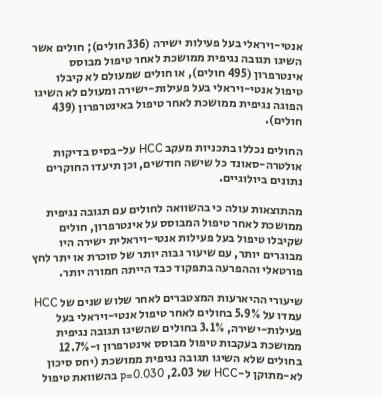אנטי-ויראלי בעל פעילות ישירה (336 חולים); חולים אשר השיגו תגובה נגיפית ממושכת לאחר טיפול מבוסס אינטרפרון (495 חולים), או חולים שמעולם לא קיבלו טיפול אנטי-ויראלי בעל פעילות-ישירה ומעולם לא השיגו הפוגה נגיפית ממושכת לאחר טיפול באינטרפרון (439 חולים).

החולים נכללו בתכניות מעקב HCC על-בסיס בדיקות אולטרה-סאונד כל שישה חודשים, וכן תיעדו החוקרים נתונים ביולוגיים.

מהתוצאות עולה כי בהשוואה לחולים עם תגובה נגיפית ממושכת לאחר טיפול המבוסס על אינטרפרון, חולים שקיבלו טיפול בעל פעילות אנטי-ויראלית ישירה היו מבוגרים יותר, עם שיעור גבוה יותר של סוכרת או יתר לחץ פורטאלי וההפרעה בתפקוד כבד הייתה חמורה יותר.

שיעורי ההיארעות המצטברים לאחר שלוש שנים של HCC עמדו על 5.9% בחולים לאחר טיפול אנטי-ויראלי בעל פעילות-ישירה, 3.1% בחולים שהשיגו תגובה נגיפית ממושכת בעקבות טיפול מבוסס אינטרפרון ו-12.7% בחולים שלא השיגו תגובה נגיפית ממושכת (יחס סיכון לא-מתוקן ל-HCC של 2.03, p=0.030 בהשוואת טיפול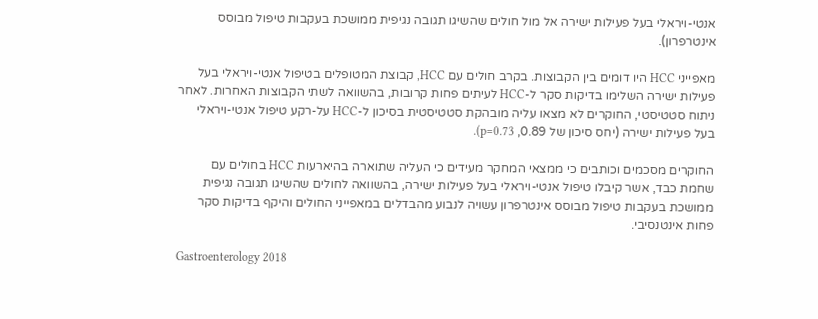אנטי-ויראלי בעל פעילות ישירה אל מול חולים שהשיגו תגובה נגיפית ממושכת בעקבות טיפול מבוסס אינטרפרון).

מאפייני HCC היו דומים בין הקבוצות. בקרב חולים עם HCC, קבוצת המטופלים בטיפול אנטי-ויראלי בעל פעילות ישירה השלימו בדיקות סקר ל-HCC לעיתים פחות קרובות, בהשוואה לשתי הקבוצות האחרות. לאחר ניתוח סטטיסטי, החוקרים לא מצאו עליה מובהקת סטטיסטית בסיכון ל-HCC על-רקע טיפול אנטי-ויראלי בעל פעילות ישירה (יחס סיכון של 0.89, p=0.73).

החוקרים מסכמים וכותבים כי ממצאי המחקר מעידים כי העליה שתוארה בהיארעות HCC בחולים עם שחמת כבד, אשר קיבלו טיפול אנטי-ויראלי בעל פעילות ישירה, בהשוואה לחולים שהשיגו תגובה נגיפית ממושכת בעקבות טיפול מבוסס אינטרפרון עשויה לנבוע מהבדלים במאפייני החולים והיקף בדיקות סקר פחות אינטנסיבי.

Gastroenterology 2018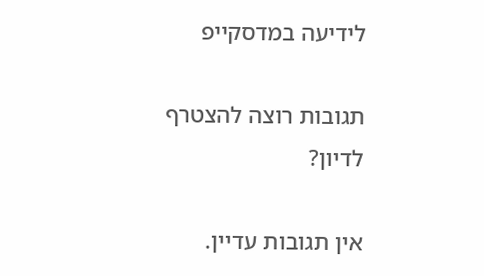לידיעה במדסקייפ

תגובות רוצה להצטרף לדיון?

אין תגובות עדיין.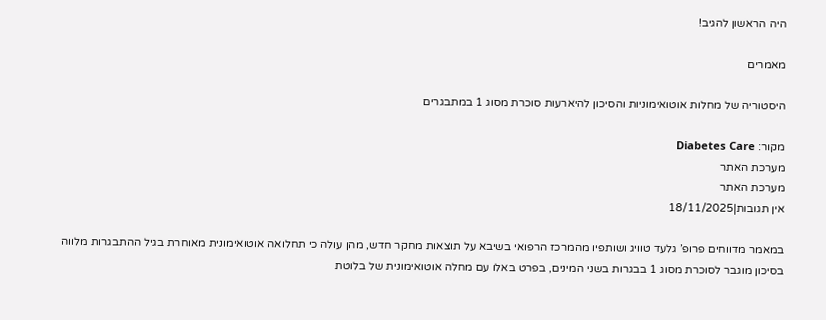היה הראשון להגיב!

מאמרים

היסטוריה של מחלות אוטואימוניות והסיכון להיארעות סוכרת מסוג 1 במתבגרים

מקור: Diabetes Care
מערכת האתר
מערכת האתר
אין תגובות|18/11/2025

במאמר מדווחים פרופ’ גלעד טוויג ושותפיו מהמרכז הרפואי בשיבא על תוצאות מחקר חדש, מהן עולה כי תחלואה אוטואימונית מאוחרת בגיל ההתבגרות מלווה בסיכון מוגבר לסוכרת מסוג 1 בבגרות בשני המינים, בפרט באלו עם מחלה אוטואימונית של בלוטת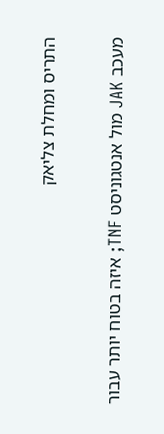התריס ומחלת צליאק

מעכב JAK מול אנטגוניסט TNF; איזה בטוח יותר עבור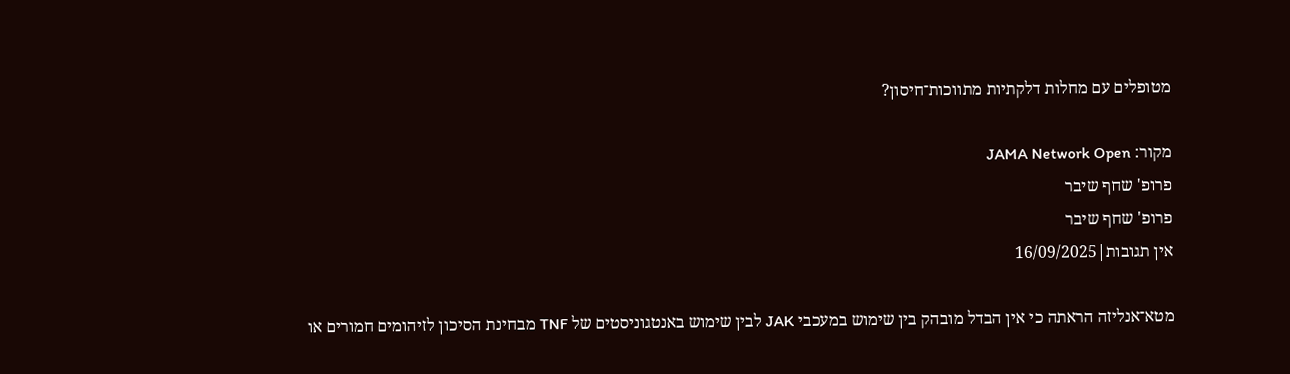מטופלים עם מחלות דלקתיות מתווכות־חיסון?

מקור: JAMA Network Open
פרופ' שחף שיבר
פרופ' שחף שיבר
אין תגובות|16/09/2025

מטא־אנליזה הראתה כי אין הבדל מובהק בין שימוש במעכבי JAK לבין שימוש באנטגוניסטים של TNF מבחינת הסיכון לזיהומים חמורים או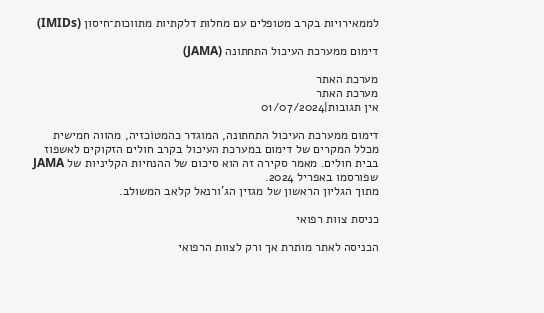לממאירויות בקרב מטופלים עם מחלות דלקתיות מתווכות־חיסון (IMIDs)

דימום ממערכת העיכול התחתונה (JAMA)

מערכת האתר
מערכת האתר
אין תגובות|01/07/2024

דימום ממערכת העיכול התחתונה, המוגדר כהמטוֹכזיה, מהווה חמישית מכלל המקרים של דימום במערכת העיכול בקרב חולים הזקוקים לאשפוז בבית חולים. מאמר סקירה זה הוא סיכום של ההנחיות הקליניות של JAMA שפורסמו באפריל 2024.
מתוך הגליון הראשון של מגזין הג’ורנאל קלאב המשולב.

כניסת צוות רפואי

הכניסה לאתר מותרת אך ורק לצוות הרפואי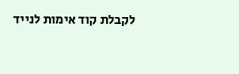לקבלת קוד אימות לנייד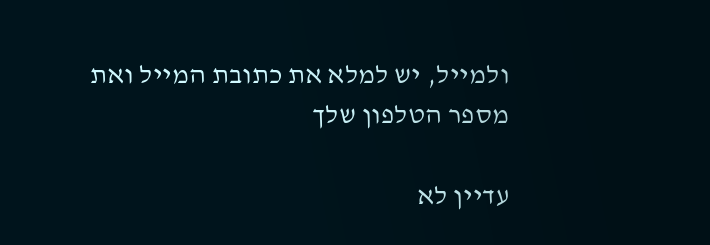ולמייל, יש למלא את כתובת המייל ואת מספר הטלפון שלך

עדיין לא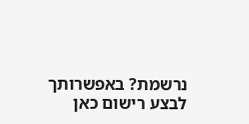נרשמת? באפשרותך לבצע רישום כאן